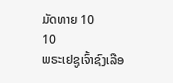ມັດທາຍ 10
10
ພຣະເຢຊູເຈົ້າຊົງເລືອ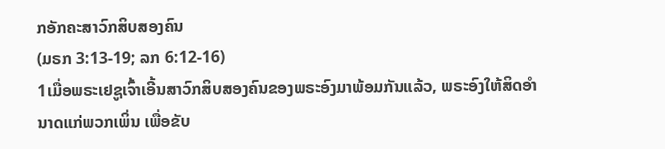ກອັກຄະສາວົກສິບສອງຄົນ
(ມຣກ 3:13-19; ລກ 6:12-16)
1ເມື່ອພຣະເຢຊູເຈົ້າເອີ້ນສາວົກສິບສອງຄົນຂອງພຣະອົງມາພ້ອມກັນແລ້ວ, ພຣະອົງໃຫ້ສິດອຳນາດແກ່ພວກເພິ່ນ ເພື່ອຂັບ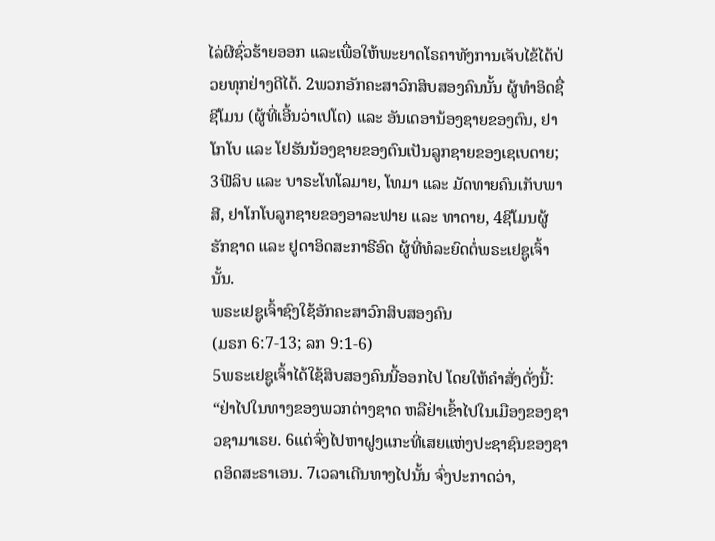ໄລ່ຜີຊົ່ວຮ້າຍອອກ ແລະເພື່ອໃຫ້ພະຍາດໂຣຄາທັງການເຈັບໄຂ້ໄດ້ປ່ວຍທຸກຢ່າງດີໄດ້. 2ພວກອັກຄະສາວົກສິບສອງຄົນນັ້ນ ຜູ້ທຳອິດຊື່ ຊີໂມນ (ຜູ້ທີ່ເອີ້ນວ່າເປໂຕ) ແລະ ອັນເດອານ້ອງຊາຍຂອງຕົນ, ຢາໂກໂບ ແລະ ໂຢຮັນນ້ອງຊາຍຂອງຕົນເປັນລູກຊາຍຂອງເຊເບດາຍ; 3ຟີລິບ ແລະ ບາຣະໂທໂລມາຍ, ໂທມາ ແລະ ມັດທາຍຄົນເກັບພາສີ, ຢາໂກໂບລູກຊາຍຂອງອາລະຟາຍ ແລະ ທາດາຍ, 4ຊີໂມນຜູ້ຮັກຊາດ ແລະ ຢູດາອິດສະກາຣີອົດ ຜູ້ທີ່ທໍລະຍົດຕໍ່ພຣະເຢຊູເຈົ້ານັ້ນ.
ພຣະເຢຊູເຈົ້າຊົງໃຊ້ອັກຄະສາວົກສິບສອງຄົນ
(ມຣກ 6:7-13; ລກ 9:1-6)
5ພຣະເຢຊູເຈົ້າໄດ້ໃຊ້ສິບສອງຄົນນີ້ອອກໄປ ໂດຍໃຫ້ຄຳສັ່ງດັ່ງນີ້: “ຢ່າໄປໃນທາງຂອງພວກຕ່າງຊາດ ຫລືຢ່າເຂົ້າໄປໃນເມືອງຂອງຊາວຊາມາເຣຍ. 6ແຕ່ຈົ່ງໄປຫາຝູງແກະທີ່ເສຍແຫ່ງປະຊາຊົນຂອງຊາດອິດສະຣາເອນ. 7ເວລາເດີນທາງໄປນັ້ນ ຈົ່ງປະກາດວ່າ,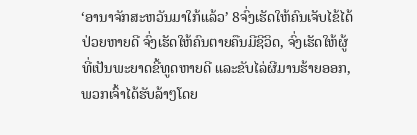‘ອານາຈັກສະຫວັນມາໃກ້ແລ້ວ’ 8ຈົ່ງເຮັດໃຫ້ຄົນເຈັບໄຂ້ໄດ້ປ່ວຍຫາຍດີ ຈົ່ງເຮັດໃຫ້ຄົນຕາຍຄືນມີຊີວິດ, ຈົ່ງເຮັດໃຫ້ຜູ້ທີ່ເປັນພະຍາດຂີ້ທູດຫາຍດີ ແລະຂັບໄລ່ຜີມານຮ້າຍອອກ, ພວກເຈົ້າໄດ້ຮັບລ້າໆໂດຍ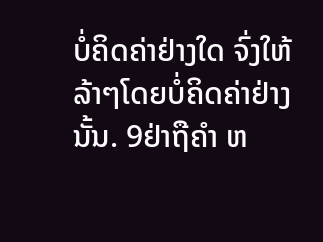ບໍ່ຄິດຄ່າຢ່າງໃດ ຈົ່ງໃຫ້ລ້າໆໂດຍບໍ່ຄິດຄ່າຢ່າງນັ້ນ. 9ຢ່າຖືຄຳ ຫ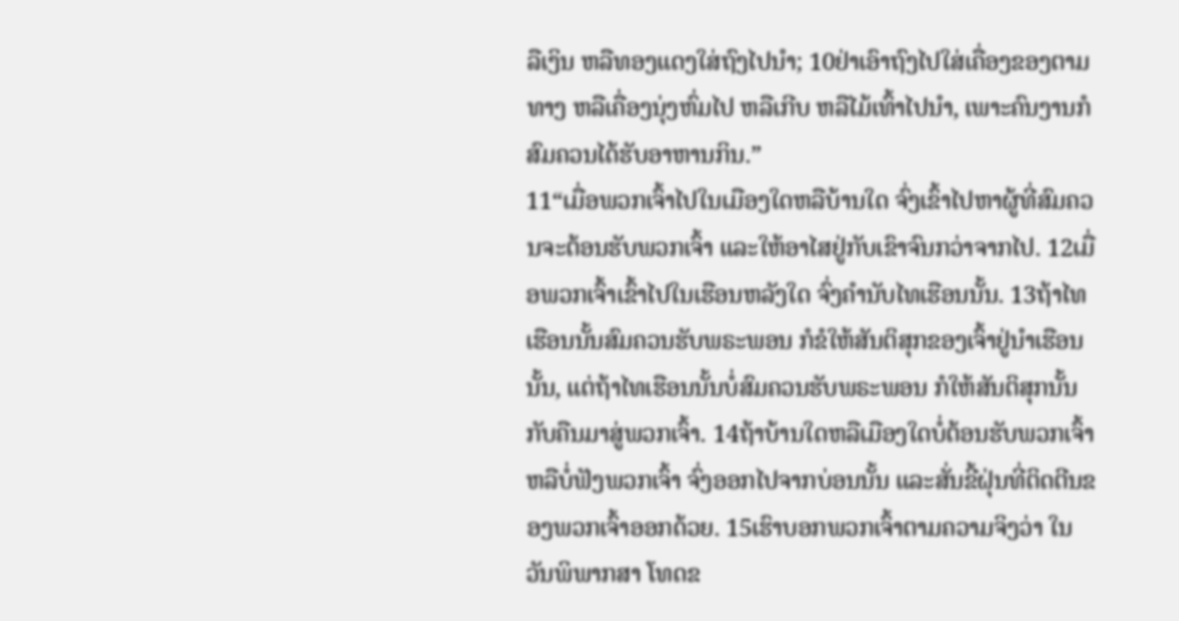ລືເງິນ ຫລືທອງແດງໃສ່ຖົງໄປນຳ; 10ຢ່າເອົາຖົງໄປໃສ່ເຄື່ອງຂອງຕາມທາງ ຫລືເຄື່ອງນຸ່ງຫົ່ມໄປ ຫລືເກີບ ຫລືໄມ້ເທົ້າໄປນຳ, ເພາະຄົນງານກໍສົມຄວນໄດ້ຮັບອາຫານກິນ.”
11“ເມື່ອພວກເຈົ້າໄປໃນເມືອງໃດຫລືບ້ານໃດ ຈົ່ງເຂົ້າໄປຫາຜູ້ທີ່ສົມຄວນຈະຕ້ອນຮັບພວກເຈົ້າ ແລະໃຫ້ອາໄສຢູ່ກັບເຂົາຈົນກວ່າຈາກໄປ. 12ເມື່ອພວກເຈົ້າເຂົ້າໄປໃນເຮືອນຫລັງໃດ ຈົ່ງຄຳນັບໄທເຮືອນນັ້ນ. 13ຖ້າໄທເຮືອນນັ້ນສົມຄວນຮັບພຣະພອນ ກໍຂໍໃຫ້ສັນຕິສຸກຂອງເຈົ້າຢູ່ນຳເຮືອນນັ້ນ, ແຕ່ຖ້າໄທເຮືອນນັ້ນບໍ່ສົມຄວນຮັບພຣະພອນ ກໍໃຫ້ສັນຕິສຸກນັ້ນກັບຄືນມາສູ່ພວກເຈົ້າ. 14ຖ້າບ້ານໃດຫລືເມືອງໃດບໍ່ຕ້ອນຮັບພວກເຈົ້າ ຫລືບໍ່ຟັງພວກເຈົ້າ ຈົ່ງອອກໄປຈາກບ່ອນນັ້ນ ແລະສັ່ນຂີ້ຝຸ່ນທີ່ຕິດຕີນຂອງພວກເຈົ້າອອກດ້ວຍ. 15ເຮົາບອກພວກເຈົ້າຕາມຄວາມຈິງວ່າ ໃນວັນພິພາກສາ ໂທດຂ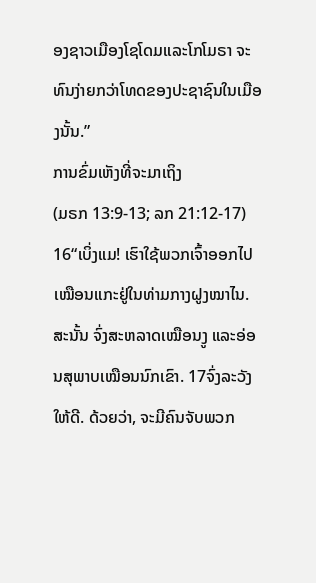ອງຊາວເມືອງໂຊໂດມແລະໂກໂມຣາ ຈະທົນງ່າຍກວ່າໂທດຂອງປະຊາຊົນໃນເມືອງນັ້ນ.”
ການຂົ່ມເຫັງທີ່ຈະມາເຖິງ
(ມຣກ 13:9-13; ລກ 21:12-17)
16“ເບິ່ງແມ! ເຮົາໃຊ້ພວກເຈົ້າອອກໄປເໝືອນແກະຢູ່ໃນທ່າມກາງຝູງໝາໄນ. ສະນັ້ນ ຈົ່ງສະຫລາດເໝືອນງູ ແລະອ່ອນສຸພາບເໝືອນນົກເຂົາ. 17ຈົ່ງລະວັງໃຫ້ດີ. ດ້ວຍວ່າ, ຈະມີຄົນຈັບພວກ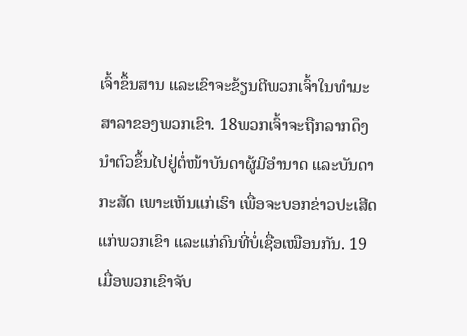ເຈົ້າຂຶ້ນສານ ແລະເຂົາຈະຂ້ຽນຕີພວກເຈົ້າໃນທຳມະສາລາຂອງພວກເຂົາ. 18ພວກເຈົ້າຈະຖືກລາກດຶງນຳຕົວຂຶ້ນໄປຢູ່ຕໍ່ໜ້າບັນດາຜູ້ມີອຳນາດ ແລະບັນດາກະສັດ ເພາະເຫັນແກ່ເຮົາ ເພື່ອຈະບອກຂ່າວປະເສີດແກ່ພວກເຂົາ ແລະແກ່ຄົນທີ່ບໍ່ເຊື່ອເໝືອນກັນ. 19ເມື່ອພວກເຂົາຈັບ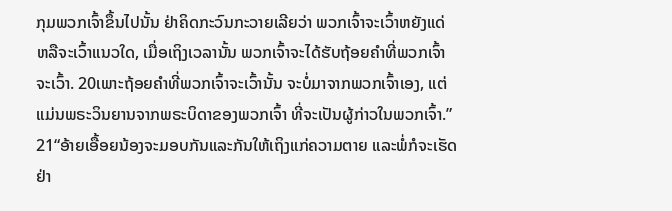ກຸມພວກເຈົ້າຂຶ້ນໄປນັ້ນ ຢ່າຄິດກະວົນກະວາຍເລີຍວ່າ ພວກເຈົ້າຈະເວົ້າຫຍັງແດ່ ຫລືຈະເວົ້າແນວໃດ, ເມື່ອເຖິງເວລານັ້ນ ພວກເຈົ້າຈະໄດ້ຮັບຖ້ອຍຄຳທີ່ພວກເຈົ້າຈະເວົ້າ. 20ເພາະຖ້ອຍຄຳທີ່ພວກເຈົ້າຈະເວົ້ານັ້ນ ຈະບໍ່ມາຈາກພວກເຈົ້າເອງ, ແຕ່ແມ່ນພຣະວິນຍານຈາກພຣະບິດາຂອງພວກເຈົ້າ ທີ່ຈະເປັນຜູ້ກ່າວໃນພວກເຈົ້າ.”
21“ອ້າຍເອື້ອຍນ້ອງຈະມອບກັນແລະກັນໃຫ້ເຖິງແກ່ຄວາມຕາຍ ແລະພໍ່ກໍຈະເຮັດຢ່າ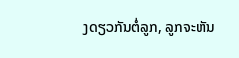ງດຽວກັນຕໍ່ລູກ, ລູກຈະຫັນ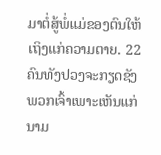ມາຕໍ່ສູ້ພໍ່ແມ່ຂອງຕົນໃຫ້ເຖິງແກ່ຄວາມຕາຍ. 22ຄົນທັງປວງຈະກຽດຊັງພວກເຈົ້າເພາະເຫັນແກ່ນາມ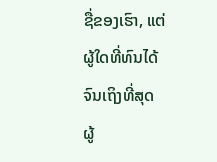ຊື່ຂອງເຮົາ, ແຕ່ຜູ້ໃດທີ່ທົນໄດ້ຈົນເຖິງທີ່ສຸດ ຜູ້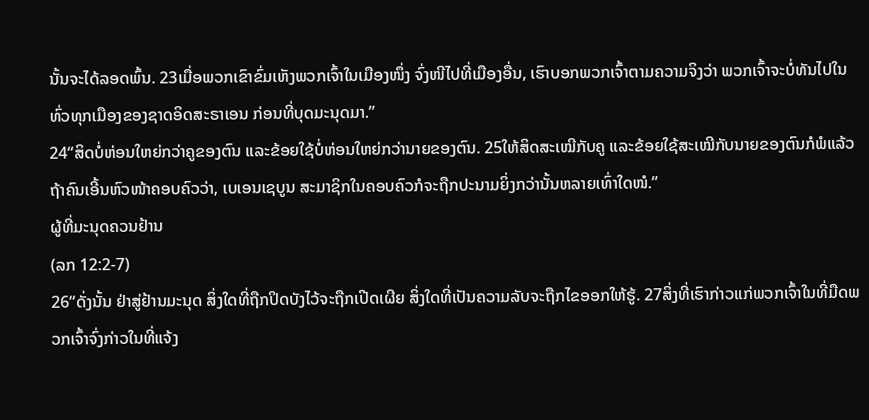ນັ້ນຈະໄດ້ລອດພົ້ນ. 23ເມື່ອພວກເຂົາຂົ່ມເຫັງພວກເຈົ້າໃນເມືອງໜຶ່ງ ຈົ່ງໜີໄປທີ່ເມືອງອື່ນ, ເຮົາບອກພວກເຈົ້າຕາມຄວາມຈິງວ່າ ພວກເຈົ້າຈະບໍ່ທັນໄປໃນທົ່ວທຸກເມືອງຂອງຊາດອິດສະຣາເອນ ກ່ອນທີ່ບຸດມະນຸດມາ.”
24“ສິດບໍ່ຫ່ອນໃຫຍ່ກວ່າຄູຂອງຕົນ ແລະຂ້ອຍໃຊ້ບໍ່ຫ່ອນໃຫຍ່ກວ່ານາຍຂອງຕົນ. 25ໃຫ້ສິດສະເໝີກັບຄູ ແລະຂ້ອຍໃຊ້ສະເໝີກັບນາຍຂອງຕົນກໍພໍແລ້ວ ຖ້າຄົນເອີ້ນຫົວໜ້າຄອບຄົວວ່າ, ເບເອນເຊບູນ ສະມາຊິກໃນຄອບຄົວກໍຈະຖືກປະນາມຍິ່ງກວ່ານັ້ນຫລາຍເທົ່າໃດໜໍ.”
ຜູ້ທີ່ມະນຸດຄວນຢ້ານ
(ລກ 12:2-7)
26“ດັ່ງນັ້ນ ຢ່າສູ່ຢ້ານມະນຸດ ສິ່ງໃດທີ່ຖືກປິດບັງໄວ້ຈະຖືກເປີດເຜີຍ ສິ່ງໃດທີ່ເປັນຄວາມລັບຈະຖືກໄຂອອກໃຫ້ຮູ້. 27ສິ່ງທີ່ເຮົາກ່າວແກ່ພວກເຈົ້າໃນທີ່ມືດພວກເຈົ້າຈົ່ງກ່າວໃນທີ່ແຈ້ງ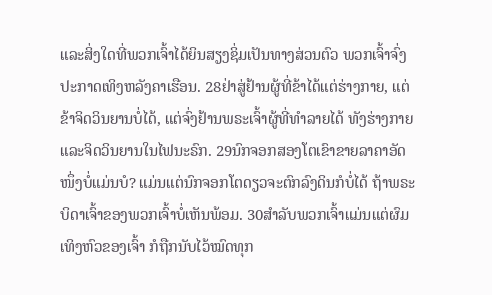ແລະສິ່ງໃດທີ່ພວກເຈົ້າໄດ້ຍິນສຽງຊິ່ມເປັນທາງສ່ວນຕົວ ພວກເຈົ້າຈົ່ງປະກາດເທິງຫລັງຄາເຮືອນ. 28ຢ່າສູ່ຢ້ານຜູ້ທີ່ຂ້າໄດ້ແຕ່ຮ່າງກາຍ, ແຕ່ຂ້າຈິດວິນຍານບໍ່ໄດ້, ແຕ່ຈົ່ງຢ້ານພຣະເຈົ້າຜູ້ທີ່ທຳລາຍໄດ້ ທັງຮ່າງກາຍ ແລະຈິດວິນຍານໃນໄຟນະຣົກ. 29ນົກຈອກສອງໂຕເຂົາຂາຍລາຄາອັດໜຶ່ງບໍ່ແມ່ນບໍ? ແມ່ນແຕ່ນົກຈອກໂຕດຽວຈະຕົກລົງດິນກໍບໍ່ໄດ້ ຖ້າພຣະບິດາເຈົ້າຂອງພວກເຈົ້າບໍ່ເຫັນພ້ອມ. 30ສຳລັບພວກເຈົ້າແມ່ນແຕ່ຜົມເທິງຫົວຂອງເຈົ້າ ກໍຖືກນັບໄວ້ໝົດທຸກ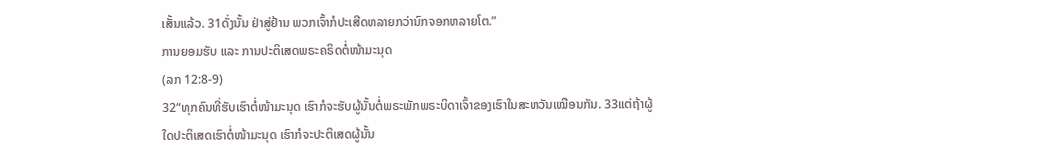ເສັ້ນແລ້ວ. 31ດັ່ງນັ້ນ ຢ່າສູ່ຢ້ານ ພວກເຈົ້າກໍປະເສີດຫລາຍກວ່ານົກຈອກຫລາຍໂຕ.”
ການຍອມຮັບ ແລະ ການປະຕິເສດພຣະຄຣິດຕໍ່ໜ້າມະນຸດ
(ລກ 12:8-9)
32“ທຸກຄົນທີ່ຮັບເຮົາຕໍ່ໜ້າມະນຸດ ເຮົາກໍຈະຮັບຜູ້ນັ້ນຕໍ່ພຣະພັກພຣະບິດາເຈົ້າຂອງເຮົາໃນສະຫວັນເໝືອນກັນ. 33ແຕ່ຖ້າຜູ້ໃດປະຕິເສດເຮົາຕໍ່ໜ້າມະນຸດ ເຮົາກໍຈະປະຕິເສດຜູ້ນັ້ນ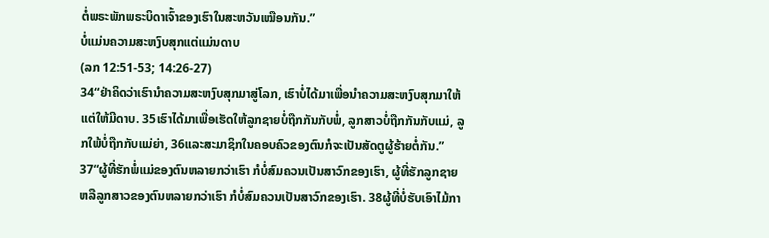ຕໍ່ພຣະພັກພຣະບິດາເຈົ້າຂອງເຮົາໃນສະຫວັນເໝືອນກັນ.”
ບໍ່ແມ່ນຄວາມສະຫງົບສຸກແຕ່ແມ່ນດາບ
(ລກ 12:51-53; 14:26-27)
34“ຢ່າຄິດວ່າເຮົານຳຄວາມສະຫງົບສຸກມາສູ່ໂລກ, ເຮົາບໍ່ໄດ້ມາເພື່ອນຳຄວາມສະຫງົບສຸກມາໃຫ້ ແຕ່ໃຫ້ມີດາບ. 35ເຮົາໄດ້ມາເພື່ອເຮັດໃຫ້ລູກຊາຍບໍ່ຖືກກັນກັບພໍ່, ລູກສາວບໍ່ຖືກກັນກັບແມ່, ລູກໃພ້ບໍ່ຖືກກັບແມ່ຍ່າ, 36ແລະສະມາຊິກໃນຄອບຄົວຂອງຕົນກໍຈະເປັນສັດຕູຜູ້ຮ້າຍຕໍ່ກັນ.”
37“ຜູ້ທີ່ຮັກພໍ່ແມ່ຂອງຕົນຫລາຍກວ່າເຮົາ ກໍບໍ່ສົມຄວນເປັນສາວົກຂອງເຮົາ, ຜູ້ທີ່ຮັກລູກຊາຍຫລືລູກສາວຂອງຕົນຫລາຍກວ່າເຮົາ ກໍບໍ່ສົມຄວນເປັນສາວົກຂອງເຮົາ. 38ຜູ້ທີ່ບໍ່ຮັບເອົາໄມ້ກາ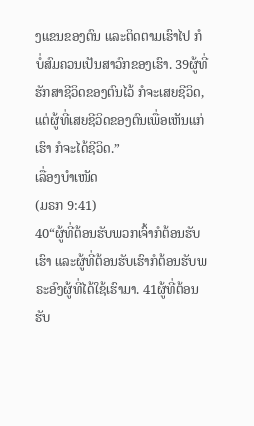ງແຂນຂອງຕົນ ແລະຕິດຕາມເຮົາໄປ ກໍບໍ່ສົມຄວນເປັນສາວົກຂອງເຮົາ. 39ຜູ້ທີ່ຮັກສາຊີວິດຂອງຕົນໄວ້ ກໍຈະເສຍຊີວິດ, ແຕ່ຜູ້ທີ່ເສຍຊີວິດຂອງຕົນເພື່ອເຫັນແກ່ເຮົາ ກໍຈະໄດ້ຊີວິດ.”
ເລື່ອງບຳເໜັດ
(ມຣກ 9:41)
40“ຜູ້ທີ່ຕ້ອນຮັບພວກເຈົ້າກໍຕ້ອນຮັບເຮົາ ແລະຜູ້ທີ່ຕ້ອນຮັບເຮົາກໍຕ້ອນຮັບພຣະອົງຜູ້ທີ່ໄດ້ໃຊ້ເຮົາມາ. 41ຜູ້ທີ່ຕ້ອນຮັບ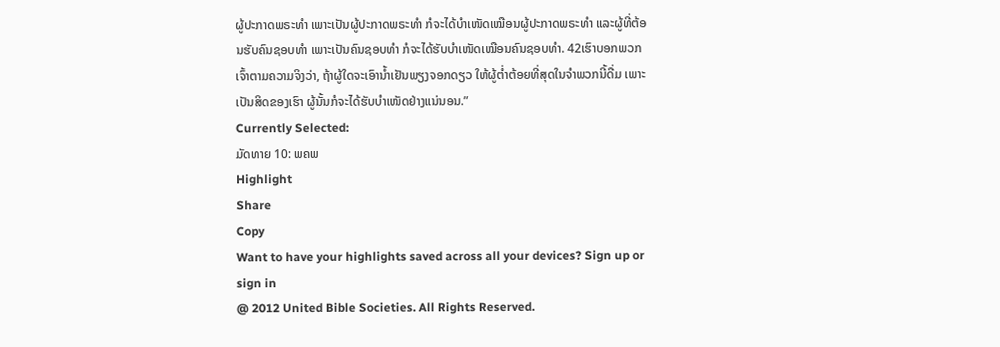ຜູ້ປະກາດພຣະທຳ ເພາະເປັນຜູ້ປະກາດພຣະທຳ ກໍຈະໄດ້ບຳເໜັດເໝືອນຜູ້ປະກາດພຣະທຳ ແລະຜູ້ທີ່ຕ້ອນຮັບຄົນຊອບທຳ ເພາະເປັນຄົນຊອບທຳ ກໍຈະໄດ້ຮັບບຳເໜັດເໝືອນຄົນຊອບທຳ. 42ເຮົາບອກພວກເຈົ້າຕາມຄວາມຈິງວ່າ, ຖ້າຜູ້ໃດຈະເອົານໍ້າເຢັນພຽງຈອກດຽວ ໃຫ້ຜູ້ຕໍ່າຕ້ອຍທີ່ສຸດໃນຈຳພວກນີ້ດື່ມ ເພາະເປັນສິດຂອງເຮົາ ຜູ້ນັ້ນກໍຈະໄດ້ຮັບບຳເໜັດຢ່າງແນ່ນອນ.”
Currently Selected:
ມັດທາຍ 10: ພຄພ
Highlight
Share
Copy
Want to have your highlights saved across all your devices? Sign up or sign in
@ 2012 United Bible Societies. All Rights Reserved.